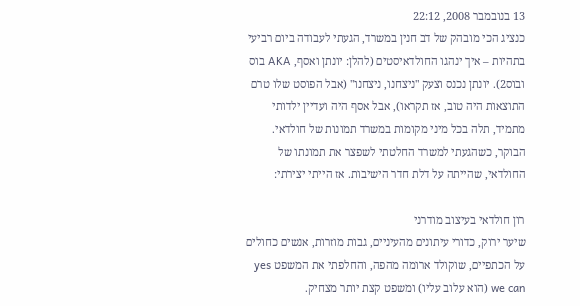13 בנובמבר 2008, 22:12
כנציג הכי מובהק של דב חנין במשרד, הגעתי לעבודה ביום רביעי בתהיות – איך ינהגו החולדאיסטים (להלן: יונתן ואסף, AKA בוס ובוס2). יונתן נכנס וצעק "ניצחנו, ניצחנו" (אבל הפוסט שלו טרם התוצאות היה טוב, אז תקראו), אבל אסף היה ועדיין ילדותי מתמיד, תלה בכל מיני מקומות במשרד תמונות של חולדאי. הבוקר, כשהגעתי למשרד החלטתי לשפצר את תמונתו של החולדאי, שהייתה על דלת חדר הישיבות. אז הייתי יצירתי:

רון חולדאי בעיצוב מודרני
שיער ירוק, כדורי עיתונים מהעיניים, גבות מוזרות, אנשים כחולים על הכתפיים, שוקולד ארומה מהפה, והחלפתי את המשפט yes we can (הוא עלוב עליו) ומשפט קצת יותר מצחיק.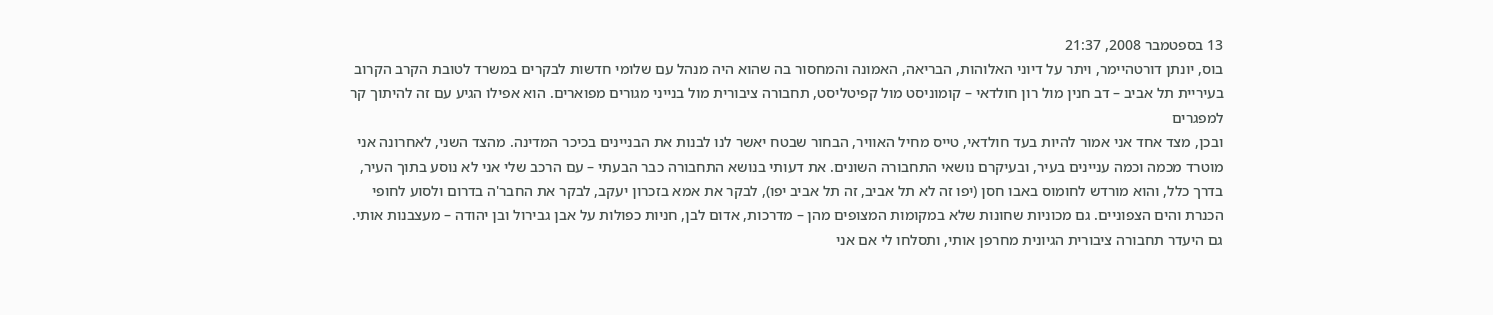13 בספטמבר 2008, 21:37
בוס, יונתן דורטהיימר, ויתר על דיוני האלוהות, הבריאה, האמונה והמחסור בה שהוא היה מנהל עם שלומי חדשות לבקרים במשרד לטובת הקרב הקרוב בעיריית תל אביב – דב חנין מול רון חולדאי – קומוניסט מול קפיטליסט, תחבורה ציבורית מול בנייני מגורים מפוארים. הוא אפילו הגיע עם זה להיתוך קר למפגרים
ובכן, מצד אחד אני אמור להיות בעד חולדאי, טייס מחיל האוויר, הבחור שבטח יאשר לנו לבנות את הבניינים בכיכר המדינה. מהצד השני, לאחרונה אני מוטרד מכמה וכמה עניינים בעיר, ובעיקרם נושאי התחבורה השונים. את דעותי בנושא התחבורה כבר הבעתי – עם הרכב שלי אני לא נוסע בתוך העיר, בדרך כלל, והוא מורדש לחומוס באבו חסן (יפו זה לא תל אביב, זה תל אביב יפו), לבקר את אמא בזכרון יעקב, לבקר את החבר'ה בדרום ולסוע לחופי הכנרת והים הצפוניים. גם מכוניות שחונות שלא במקומות המצופים מהן – מדרכות, אדום לבן, חניות כפולות על אבן גבירול ובן יהודה – מעצבנות אותי. גם היעדר תחבורה ציבורית הגיונית מחרפן אותי, ותסלחו לי אם אני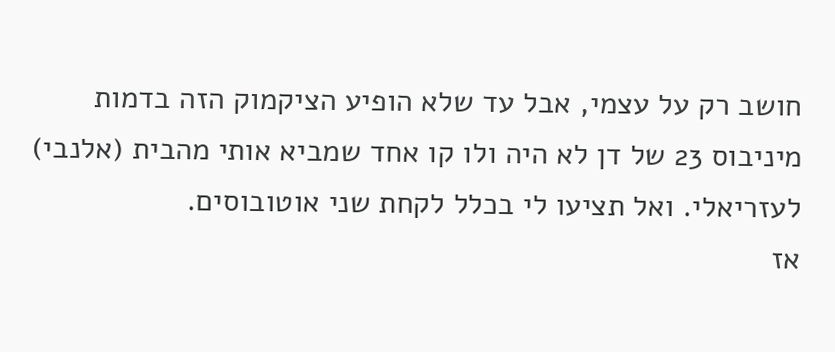חושב רק על עצמי, אבל עד שלא הופיע הציקמוק הזה בדמות מיניבוס 23 של דן לא היה ולו קו אחד שמביא אותי מהבית (אלנבי) לעזריאלי. ואל תציעו לי בכלל לקחת שני אוטובוסים.
אז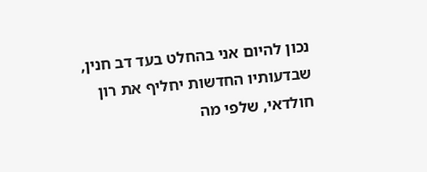נכון להיום אני בהחלט בעד דב חנין, שבדעותיו החדשות יחליף את רון חולדאי, שלפי מה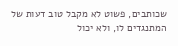שכותבים, פשוט לא מקבל טוב דעות של המתנגדים לו, ולא יכול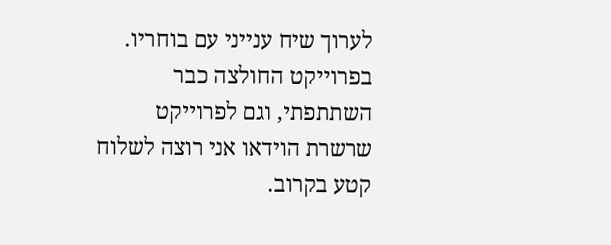לערוך שיח ענייני עם בוחריו. בפרוייקט החולצה כבר השתתפתי, וגם לפרוייקט שרשרת הוידאו אני רוצה לשלוח קטע בקרוב.